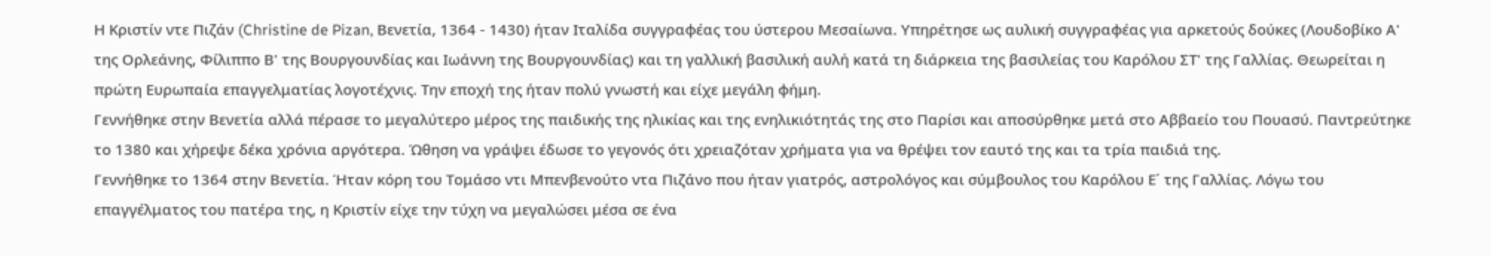Η Κριστίν ντε Πιζάν (Christine de Pizan, Βενετία, 1364 - 1430) ήταν Ιταλίδα συγγραφέας του ύστερου Μεσαίωνα. Υπηρέτησε ως αυλική συγγραφέας για αρκετούς δούκες (Λουδοβίκο Α' της Ορλεάνης, Φίλιππο Β' της Βουργουνδίας και Ιωάννη της Βουργουνδίας) και τη γαλλική βασιλική αυλή κατά τη διάρκεια της βασιλείας του Καρόλου ΣΤ' της Γαλλίας. Θεωρείται η πρώτη Ευρωπαία επαγγελματίας λογοτέχνις. Την εποχή της ήταν πολύ γνωστή και είχε μεγάλη φήμη.
Γεννήθηκε στην Βενετία αλλά πέρασε το μεγαλύτερο μέρος της παιδικής της ηλικίας και της ενηλικιότητάς της στο Παρίσι και αποσύρθηκε μετά στο Αββαείο του Πουασύ. Παντρεύτηκε το 1380 και χήρεψε δέκα χρόνια αργότερα. Ώθηση να γράψει έδωσε το γεγονός ότι χρειαζόταν χρήματα για να θρέψει τον εαυτό της και τα τρία παιδιά της.
Γεννήθηκε το 1364 στην Βενετία. Ήταν κόρη του Τομάσο ντι Μπενβενούτο ντα Πιζάνο που ήταν γιατρός, αστρολόγος και σύμβουλος του Καρόλου Ε΄ της Γαλλίας. Λόγω του επαγγέλματος του πατέρα της, η Κριστίν είχε την τύχη να μεγαλώσει μέσα σε ένα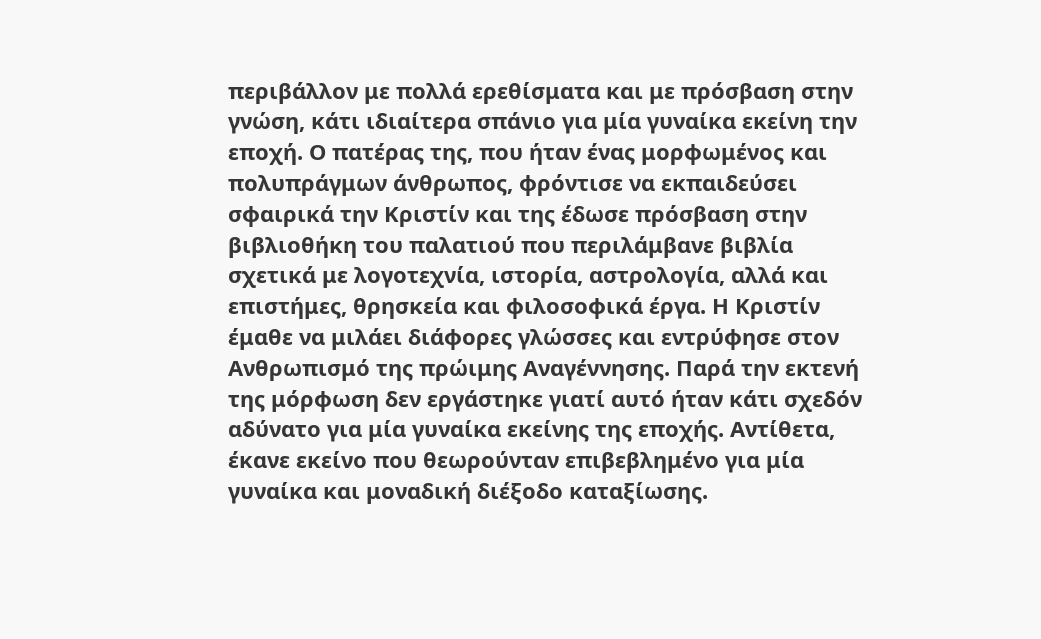περιβάλλον με πολλά ερεθίσματα και με πρόσβαση στην γνώση, κάτι ιδιαίτερα σπάνιο για μία γυναίκα εκείνη την εποχή. Ο πατέρας της, που ήταν ένας μορφωμένος και πολυπράγμων άνθρωπος, φρόντισε να εκπαιδεύσει σφαιρικά την Κριστίν και της έδωσε πρόσβαση στην βιβλιοθήκη του παλατιού που περιλάμβανε βιβλία σχετικά με λογοτεχνία, ιστορία, αστρολογία, αλλά και επιστήμες, θρησκεία και φιλοσοφικά έργα. Η Κριστίν έμαθε να μιλάει διάφορες γλώσσες και εντρύφησε στον Ανθρωπισμό της πρώιμης Αναγέννησης. Παρά την εκτενή της μόρφωση δεν εργάστηκε γιατί αυτό ήταν κάτι σχεδόν αδύνατο για μία γυναίκα εκείνης της εποχής. Αντίθετα, έκανε εκείνο που θεωρούνταν επιβεβλημένο για μία γυναίκα και μοναδική διέξοδο καταξίωσης.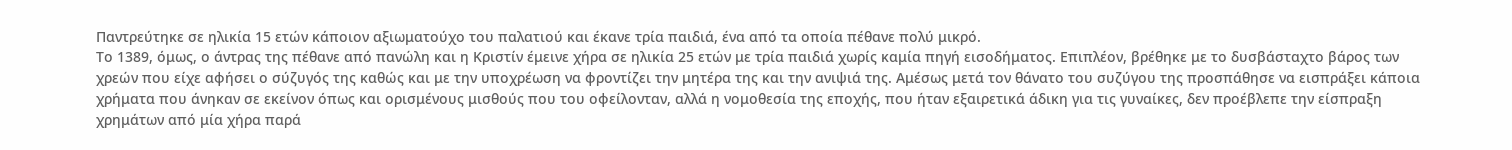Παντρεύτηκε σε ηλικία 15 ετών κάποιον αξιωματούχο του παλατιού και έκανε τρία παιδιά, ένα από τα οποία πέθανε πολύ μικρό.
Το 1389, όμως, ο άντρας της πέθανε από πανώλη και η Κριστίν έμεινε χήρα σε ηλικία 25 ετών με τρία παιδιά χωρίς καμία πηγή εισοδήματος. Επιπλέον, βρέθηκε με το δυσβάσταχτο βάρος των χρεών που είχε αφήσει ο σύζυγός της καθώς και με την υποχρέωση να φροντίζει την μητέρα της και την ανιψιά της. Αμέσως μετά τον θάνατο του συζύγου της προσπάθησε να εισπράξει κάποια χρήματα που άνηκαν σε εκείνον όπως και ορισμένους μισθούς που του οφείλονταν, αλλά η νομοθεσία της εποχής, που ήταν εξαιρετικά άδικη για τις γυναίκες, δεν προέβλεπε την είσπραξη χρημάτων από μία χήρα παρά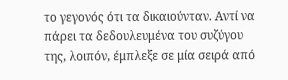το γεγονός ότι τα δικαιούνταν. Αντί να πάρει τα δεδουλευμένα του συζύγου της, λοιπόν, έμπλεξε σε μία σειρά από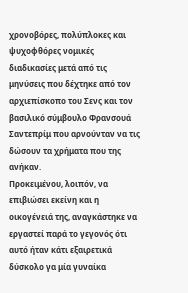χρονοβόρες, πολύπλοκες και ψυχοφθόρες νομικές διαδικασίες μετά από τις μηνύσεις που δέχτηκε από τον αρχιεπίσκοπο του Σενς και τον βασιλικό σύμβουλο Φρανσουά Σαντεπρίμ που αρνούνταν να τις δώσουν τα χρήματα που της ανήκαν.
Προκειμένου, λοιπόν, να επιβιώσει εκείνη και η οικογένειά της, αναγκάστηκε να εργαστεί παρά το γεγονός ότι αυτό ήταν κάτι εξαιρετικά δύσκολο γα μία γυναίκα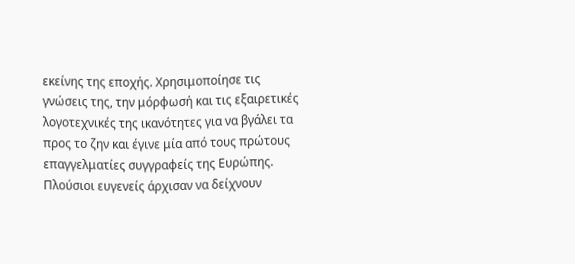εκείνης της εποχής. Χρησιμοποίησε τις γνώσεις της, την μόρφωσή και τις εξαιρετικές λογοτεχνικές της ικανότητες για να βγάλει τα προς το ζην και έγινε μία από τους πρώτους επαγγελματίες συγγραφείς της Ευρώπης. Πλούσιοι ευγενείς άρχισαν να δείχνουν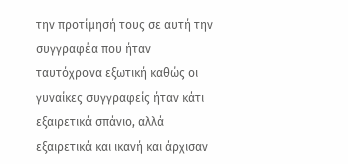την προτίμησή τους σε αυτή την συγγραφέα που ήταν ταυτόχρονα εξωτική καθώς οι γυναίκες συγγραφείς ήταν κάτι εξαιρετικά σπάνιο, αλλά εξαιρετικά και ικανή και άρχισαν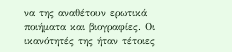να της αναθέτουν ερωτικά ποιήματα και βιογραφίες. Οι ικανότητές της ήταν τέτοιες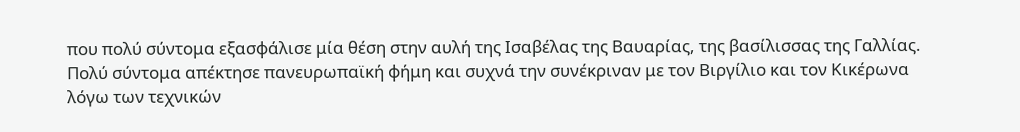που πολύ σύντομα εξασφάλισε μία θέση στην αυλή της Ισαβέλας της Βαυαρίας, της βασίλισσας της Γαλλίας. Πολύ σύντομα απέκτησε πανευρωπαϊκή φήμη και συχνά την συνέκριναν με τον Βιργίλιο και τον Κικέρωνα λόγω των τεχνικών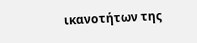ικανοτήτων της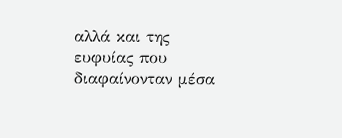αλλά και της ευφυίας που διαφαίνονταν μέσα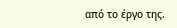από το έργο της.